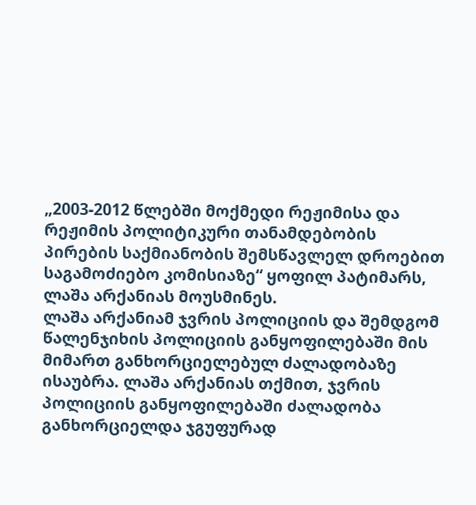„2003-2012 წლებში მოქმედი რეჟიმისა და რეჟიმის პოლიტიკური თანამდებობის პირების საქმიანობის შემსწავლელ დროებით საგამოძიებო კომისიაზე“ ყოფილ პატიმარს, ლაშა არქანიას მოუსმინეს.
ლაშა არქანიამ ჯვრის პოლიციის და შემდგომ წალენჯიხის პოლიციის განყოფილებაში მის მიმართ განხორციელებულ ძალადობაზე ისაუბრა. ლაშა არქანიას თქმით, ჯვრის პოლიციის განყოფილებაში ძალადობა განხორციელდა ჯგუფურად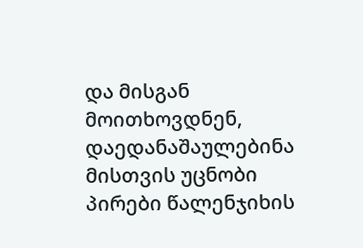და მისგან მოითხოვდნენ, დაედანაშაულებინა მისთვის უცნობი პირები წალენჯიხის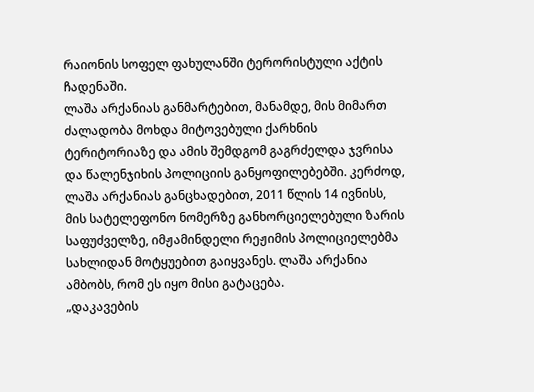რაიონის სოფელ ფახულანში ტერორისტული აქტის ჩადენაში.
ლაშა არქანიას განმარტებით, მანამდე, მის მიმართ ძალადობა მოხდა მიტოვებული ქარხნის ტერიტორიაზე და ამის შემდგომ გაგრძელდა ჯვრისა და წალენჯიხის პოლიციის განყოფილებებში. კერძოდ, ლაშა არქანიას განცხადებით, 2011 წლის 14 ივნისს, მის სატელეფონო ნომერზე განხორციელებული ზარის საფუძველზე, იმჟამინდელი რეჟიმის პოლიციელებმა სახლიდან მოტყუებით გაიყვანეს. ლაშა არქანია ამბობს, რომ ეს იყო მისი გატაცება.
„დაკავების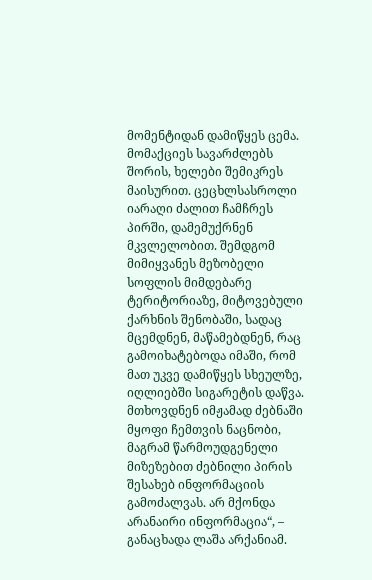მომენტიდან დამიწყეს ცემა. მომაქციეს სავარძლებს შორის, ხელები შემიკრეს მაისურით. ცეცხლსასროლი იარაღი ძალით ჩამჩრეს პირში, დამემუქრნენ მკვლელობით. შემდგომ მიმიყვანეს მეზობელი სოფლის მიმდებარე ტერიტორიაზე, მიტოვებული ქარხნის შენობაში, სადაც მცემდნენ, მაწამებდნენ, რაც გამოიხატებოდა იმაში, რომ მათ უკვე დამიწყეს სხეულზე, იღლიებში სიგარეტის დაწვა. მთხოვდნენ იმჟამად ძებნაში მყოფი ჩემთვის ნაცნობი, მაგრამ წარმოუდგენელი მიზეზებით ძებნილი პირის შესახებ ინფორმაციის გამოძალვას. არ მქონდა არანაირი ინფორმაცია“, – განაცხადა ლაშა არქანიამ.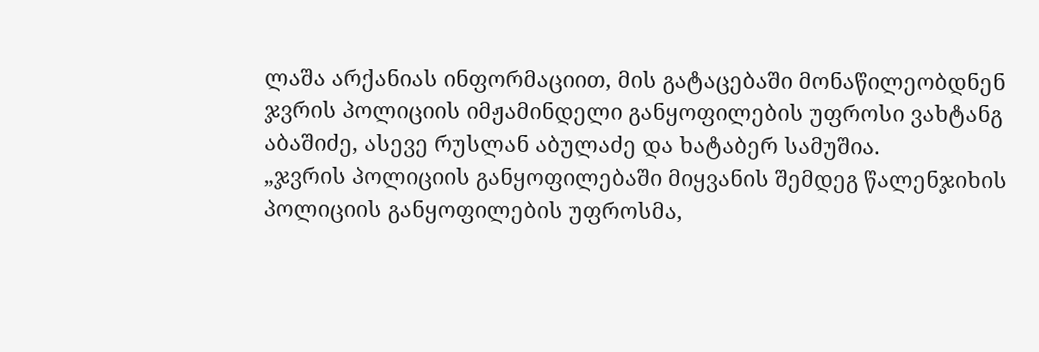ლაშა არქანიას ინფორმაციით, მის გატაცებაში მონაწილეობდნენ ჯვრის პოლიციის იმჟამინდელი განყოფილების უფროსი ვახტანგ აბაშიძე, ასევე რუსლან აბულაძე და ხატაბერ სამუშია.
„ჯვრის პოლიციის განყოფილებაში მიყვანის შემდეგ წალენჯიხის პოლიციის განყოფილების უფროსმა,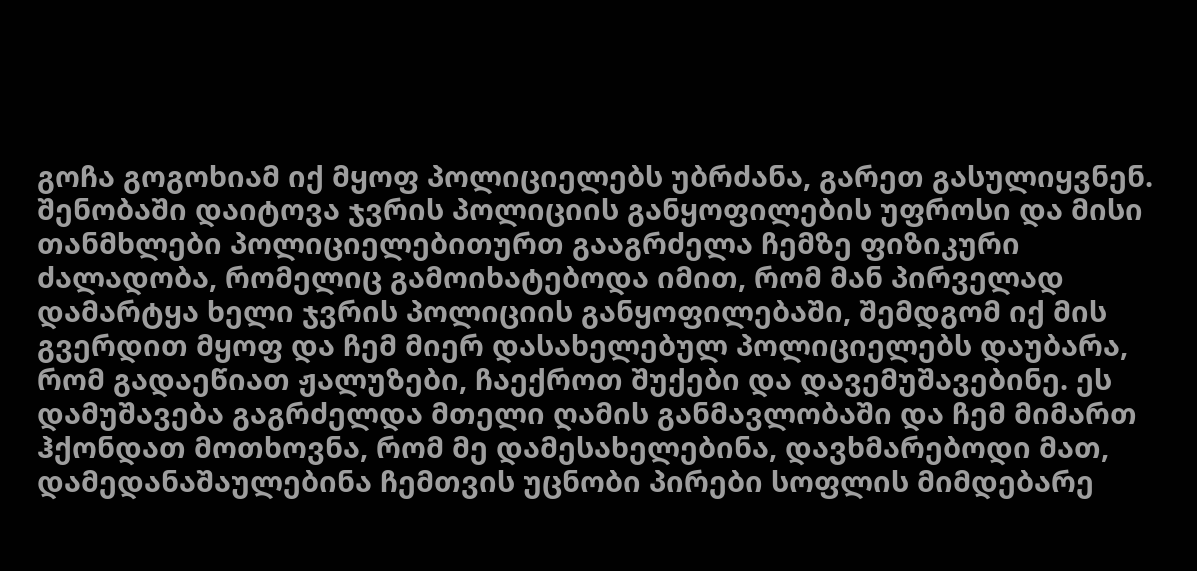გოჩა გოგოხიამ იქ მყოფ პოლიციელებს უბრძანა, გარეთ გასულიყვნენ. შენობაში დაიტოვა ჯვრის პოლიციის განყოფილების უფროსი და მისი თანმხლები პოლიციელებითურთ გააგრძელა ჩემზე ფიზიკური ძალადობა, რომელიც გამოიხატებოდა იმით, რომ მან პირველად დამარტყა ხელი ჯვრის პოლიციის განყოფილებაში, შემდგომ იქ მის გვერდით მყოფ და ჩემ მიერ დასახელებულ პოლიციელებს დაუბარა, რომ გადაეწიათ ჟალუზები, ჩაექროთ შუქები და დავემუშავებინე. ეს დამუშავება გაგრძელდა მთელი ღამის განმავლობაში და ჩემ მიმართ ჰქონდათ მოთხოვნა, რომ მე დამესახელებინა, დავხმარებოდი მათ, დამედანაშაულებინა ჩემთვის უცნობი პირები სოფლის მიმდებარე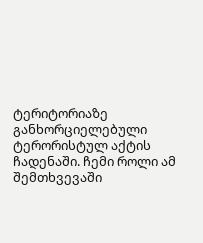ტერიტორიაზე განხორციელებული ტერორისტულ აქტის ჩადენაში. ჩემი როლი ამ შემთხვევაში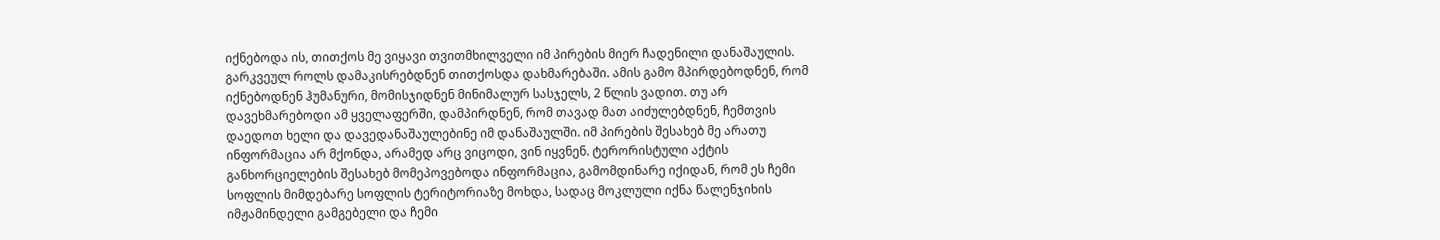იქნებოდა ის, თითქოს მე ვიყავი თვითმხილველი იმ პირების მიერ ჩადენილი დანაშაულის. გარკვეულ როლს დამაკისრებდნენ თითქოსდა დახმარებაში. ამის გამო მპირდებოდნენ, რომ იქნებოდნენ ჰუმანური, მომისჯიდნენ მინიმალურ სასჯელს, 2 წლის ვადით. თუ არ დავეხმარებოდი ამ ყველაფერში, დამპირდნენ, რომ თავად მათ აიძულებდნენ, ჩემთვის დაედოთ ხელი და დავედანაშაულებინე იმ დანაშაულში. იმ პირების შესახებ მე არათუ ინფორმაცია არ მქონდა, არამედ არც ვიცოდი, ვინ იყვნენ. ტერორისტული აქტის განხორციელების შესახებ მომეპოვებოდა ინფორმაცია, გამომდინარე იქიდან, რომ ეს ჩემი სოფლის მიმდებარე სოფლის ტერიტორიაზე მოხდა, სადაც მოკლული იქნა წალენჯიხის იმჟამინდელი გამგებელი და ჩემი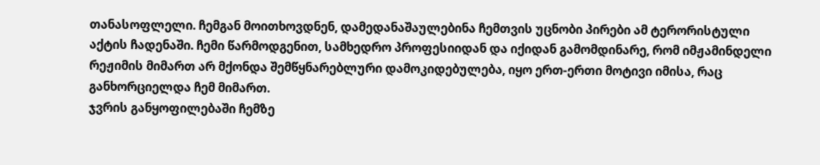თანასოფლელი. ჩემგან მოითხოვდნენ, დამედანაშაულებინა ჩემთვის უცნობი პირები ამ ტერორისტული აქტის ჩადენაში. ჩემი წარმოდგენით, სამხედრო პროფესიიდან და იქიდან გამომდინარე, რომ იმჟამინდელი რეჟიმის მიმართ არ მქონდა შემწყნარებლური დამოკიდებულება, იყო ერთ-ერთი მოტივი იმისა, რაც განხორციელდა ჩემ მიმართ.
ჯვრის განყოფილებაში ჩემზე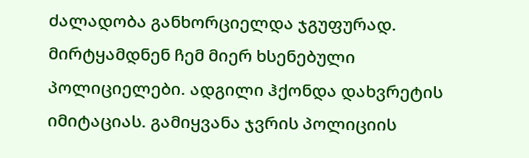ძალადობა განხორციელდა ჯგუფურად. მირტყამდნენ ჩემ მიერ ხსენებული პოლიციელები. ადგილი ჰქონდა დახვრეტის იმიტაციას. გამიყვანა ჯვრის პოლიციის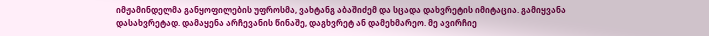იმჟამინდელმა განყოფილების უფროსმა, ვახტანგ აბაშიძემ და სცადა დახვრეტის იმიტაცია. გამიყვანა დასახვრეტად. დამაყენა არჩევანის წინაშე, დაგხვრეტ ან დამეხმარეო. მე ავირჩიე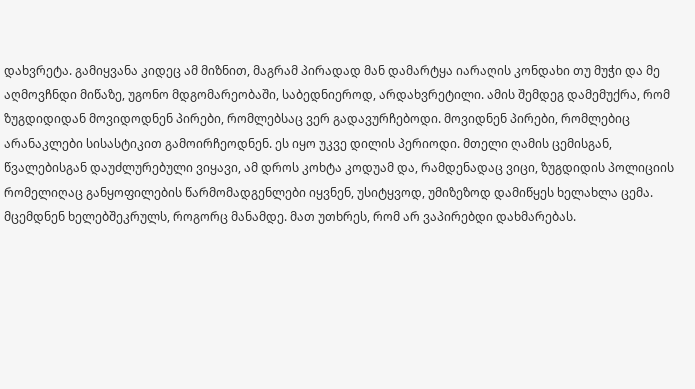დახვრეტა. გამიყვანა კიდეც ამ მიზნით, მაგრამ პირადად მან დამარტყა იარაღის კონდახი თუ მუჭი და მე აღმოვჩნდი მიწაზე, უგონო მდგომარეობაში, საბედნიეროდ, არდახვრეტილი. ამის შემდეგ დამემუქრა, რომ ზუგდიდიდან მოვიდოდნენ პირები, რომლებსაც ვერ გადავურჩებოდი. მოვიდნენ პირები, რომლებიც არანაკლები სისასტიკით გამოირჩეოდნენ. ეს იყო უკვე დილის პერიოდი. მთელი ღამის ცემისგან, წვალებისგან დაუძლურებული ვიყავი, ამ დროს კოხტა კოდუამ და, რამდენადაც ვიცი, ზუგდიდის პოლიციის რომელიღაც განყოფილების წარმომადგენლები იყვნენ, უსიტყვოდ, უმიზეზოდ დამიწყეს ხელახლა ცემა. მცემდნენ ხელებშეკრულს, როგორც მანამდე. მათ უთხრეს, რომ არ ვაპირებდი დახმარებას.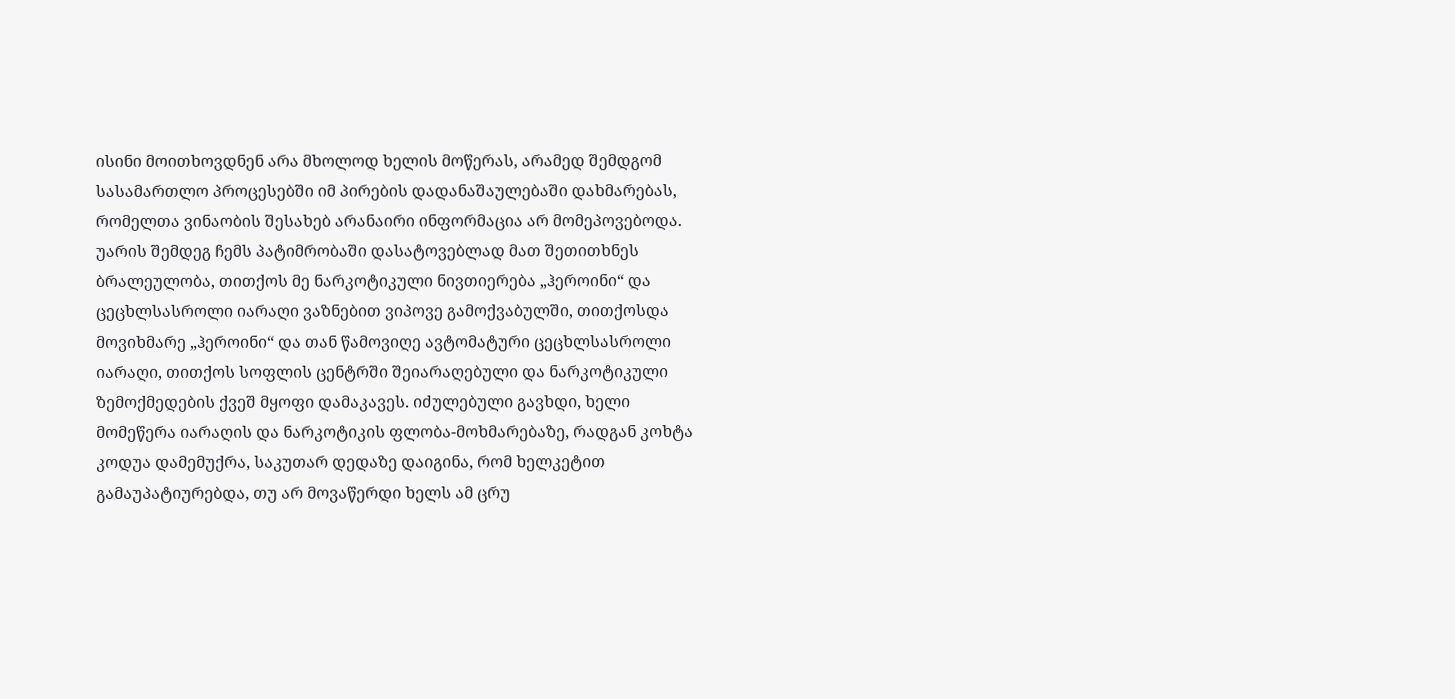ისინი მოითხოვდნენ არა მხოლოდ ხელის მოწერას, არამედ შემდგომ სასამართლო პროცესებში იმ პირების დადანაშაულებაში დახმარებას, რომელთა ვინაობის შესახებ არანაირი ინფორმაცია არ მომეპოვებოდა. უარის შემდეგ ჩემს პატიმრობაში დასატოვებლად მათ შეთითხნეს ბრალეულობა, თითქოს მე ნარკოტიკული ნივთიერება „ჰეროინი“ და ცეცხლსასროლი იარაღი ვაზნებით ვიპოვე გამოქვაბულში, თითქოსდა მოვიხმარე „ჰეროინი“ და თან წამოვიღე ავტომატური ცეცხლსასროლი იარაღი, თითქოს სოფლის ცენტრში შეიარაღებული და ნარკოტიკული ზემოქმედების ქვეშ მყოფი დამაკავეს. იძულებული გავხდი, ხელი მომეწერა იარაღის და ნარკოტიკის ფლობა-მოხმარებაზე, რადგან კოხტა კოდუა დამემუქრა, საკუთარ დედაზე დაიგინა, რომ ხელკეტით გამაუპატიურებდა, თუ არ მოვაწერდი ხელს ამ ცრუ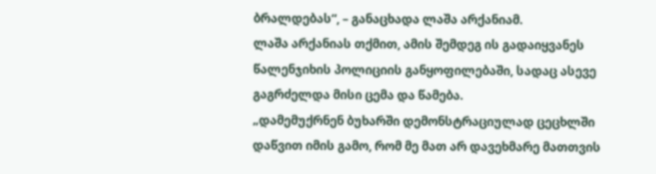ბრალდებას“, – განაცხადა ლაშა არქანიამ.
ლაშა არქანიას თქმით, ამის შემდეგ ის გადაიყვანეს წალენჯიხის პოლიციის განყოფილებაში, სადაც ასევე გაგრძელდა მისი ცემა და წამება.
„დამემუქრნენ ბუხარში დემონსტრაციულად ცეცხლში დაწვით იმის გამო, რომ მე მათ არ დავეხმარე მათთვის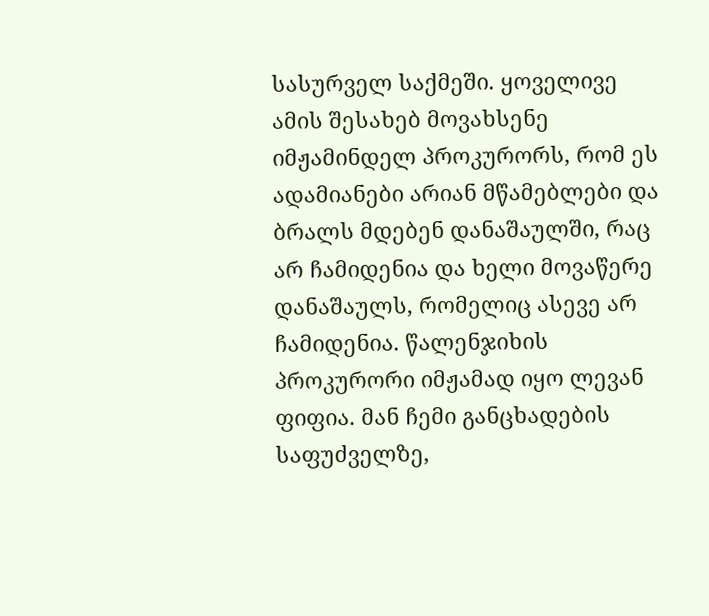სასურველ საქმეში. ყოველივე ამის შესახებ მოვახსენე იმჟამინდელ პროკურორს, რომ ეს ადამიანები არიან მწამებლები და ბრალს მდებენ დანაშაულში, რაც არ ჩამიდენია და ხელი მოვაწერე დანაშაულს, რომელიც ასევე არ ჩამიდენია. წალენჯიხის პროკურორი იმჟამად იყო ლევან ფიფია. მან ჩემი განცხადების საფუძველზე,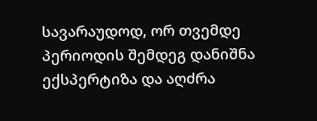სავარაუდოდ, ორ თვემდე პერიოდის შემდეგ დანიშნა ექსპერტიზა და აღძრა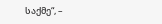საქმე“, –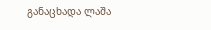განაცხადა ლაშა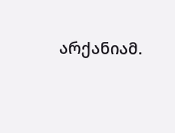არქანიამ.